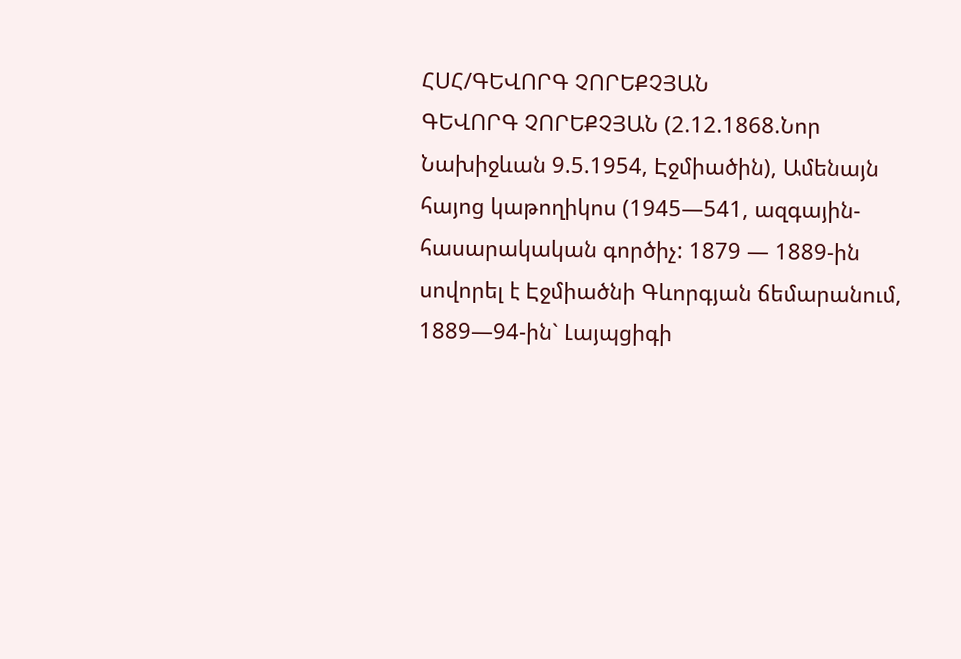ՀՍՀ/ԳԵՎՈՐԳ ՉՈՐԵՔՉՅԱՆ
ԳԵՎՈՐԳ ՉՈՐԵՔՉՅԱՆ (2.12.1868.Նոր Նախիջևան 9.5.1954, Էջմիածին), Ամենայն հայոց կաթողիկոս (1945—541, ազգային-հասարակական գործիչ: 1879 — 1889-ին սովորել է Էջմիածնի Գևորգյան ճեմարանում, 1889—94-ին` Լայպցիգի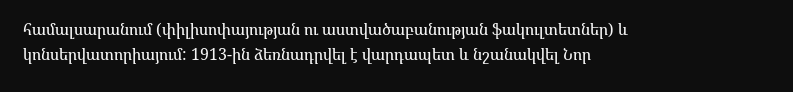համալսարանում (փիլիսոփայության ու աստվածաբանության ֆակուլտետներ) և կոնսերվատորիայում: 1913-ին ձեռնադրվել է վարդապետ և նշանակվել Նոր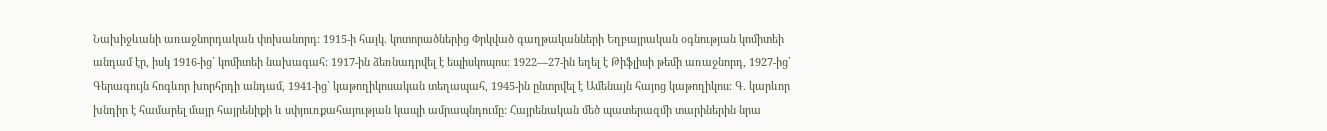Նախիջևանի առաջնորդական փոխանորդ: 1915-ի հայկ. կոտորածներից Փրկված գաղթականների Եղբայրական օգնության կոմիտեի անդամ էր, իսկ 1916-ից` կոմիտեի նախագահ: 1917-ին ձեռնադրվել է եպիսկոպոս: 1922—27-ին եղել է Թիֆլիսի թեմի առաջնորդ, 1927-ից` Գերագույն հոգևոր խորհրդի անդամ, 1941-ից` կաթողիկոսական տեղապահ, 1945-ին ընտրվել է Ամենայն հայոց կաթողիկոս: Գ. կարևոր խնդիր է համարել մայր հայրենիքի և սփյուռքահայության կապի ամրապնդումը: Հայրենական մեծ պատերազմի տարիներին նրա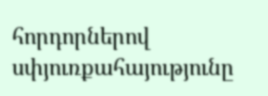հորդորներով սփյուռքահայությունը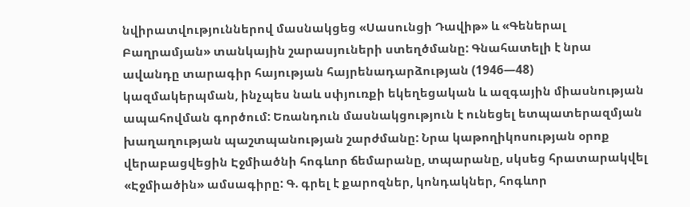նվիրատվություններով մասնակցեց «Սասունցի Դավիթ» և «Գեներալ Բաղրամյան» տանկային շարասյուների ստեղծմանը: Գնահատելի է նրա ավանդը տարագիր հայության հայրենադարձության (1946—48) կազմակերպման, ինչպես նաև սփյուռքի եկեղեցական և ազգային միասնության ապահովման գործում: Եռանդուն մասնակցություն է ունեցել ետպատերազմյան խաղաղության պաշտպանության շարժմանը: Նրա կաթողիկոսության օրոք վերաբացվեցին Էջմիածնի հոգևոր ճեմարանը, տպարանը, սկսեց հրատարակվել «Էջմիածին» ամսագիրը: Գ. գրել է քարոզներ, կոնդակներ, հոգևոր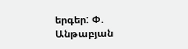երգեր: Փ. Անթաբյան